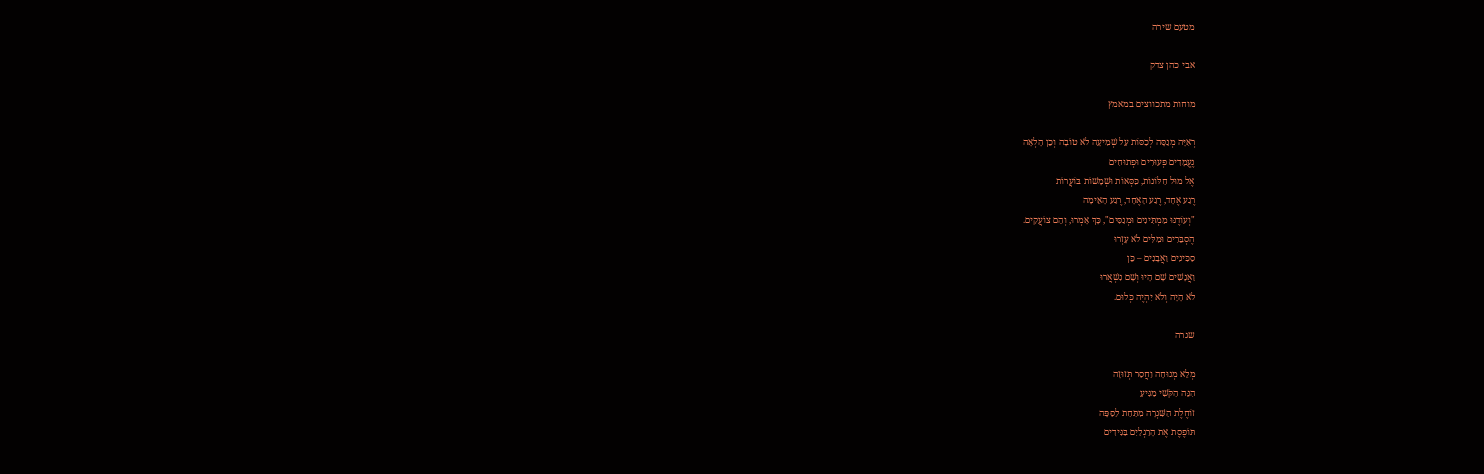מטעם שירה

אבי כהן צדק

מוחות מתכווצים במאמץ

רְאִיָּה מְנַסָּה לְכַסּוֹת עַל שְׁמִיעָה לֹא טוֹבָה וְכֵן הָלְאָה
נֶעֱמָדִים פְּעוּרִים וּפְתוּחִים
אֶל מוּל חַלּוֹנוֹת, כִּסְּאוֹת וּשְׁמָשׁוֹת בּוֹעֲרוֹת
רֶגַע אֶחָד, רֶגַע הָאֶחָד, רֶגַע הָאֵימָה
"וְעוֹדֶנּוּ מַמְתִּינִים וּמְנַסִּים", כָּךְ אָמְרוּ, וְהֵם צוֹעֲקִים.
הֶסְבֵּרִים וּמִלִּים לֹא עָזְרוּ
סַכִּינִים וַאֲבָנִים – כֵּן
וַאֲנָשִׁים שָׁם הָיוּ וְשָׁם נִשְׁאֲרוּ
לֹא הָיָה וְלֹא יִהְיֶה כְּלוּם.

שגרה

מְלֵא מְנוּחָה וַחֲסַר תְּזוּזָה
הִנֵּה הַקֹּשִׁי מַגִּיעַ
זוֹחֶלֶת הַשִּׁגְרָה מִתַּחַת לַסַּפָּה
תּוֹפֶסֶת אֶת הָרַגְלַיִם בַּגִּידִים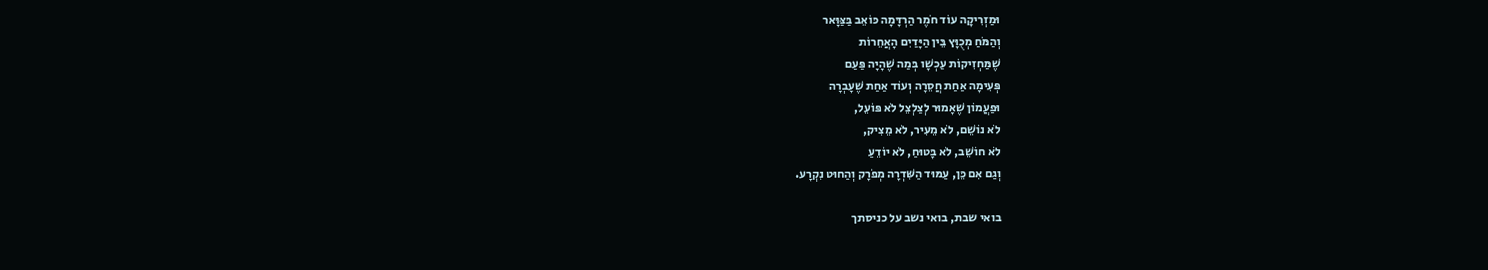וּמַזְרִיקָה עוֹד חֹמֶר הַרְדָּמָה כּוֹאֵב בַּצַּוָּאר
וְהַמֹּחַ מְכֻוָּץ בֵּין הַיָּדַיִם הָאֲחֵרוֹת
שֶׁמַּחְזִיקוֹת עַכְשָׁו בְּמַה שֶׁהָיָה פַּעַם
פְּעִימָה אַחַת חֲסֵרָה וְעוֹד אַחַת שֶׁעָבְרָה
וּפַעֲמוֹן שֶׁאָמוּר לְצַלְצֵל לֹא פּוֹעֵל,
לֹא נוֹשֵׁם, לֹא מֵעִיר, לֹא מֵצִיק,
לֹא חוֹשֵׁב, לֹא בָּטוּחַ, לֹא יוֹדֵעַ
וְגַם אִם כֵּן, עַמּוּד הַשִּׁדְרָה מְפֹרָק וְהַחוּט נִקְרָע.

בואי שבת, בואי נשב על כניסתך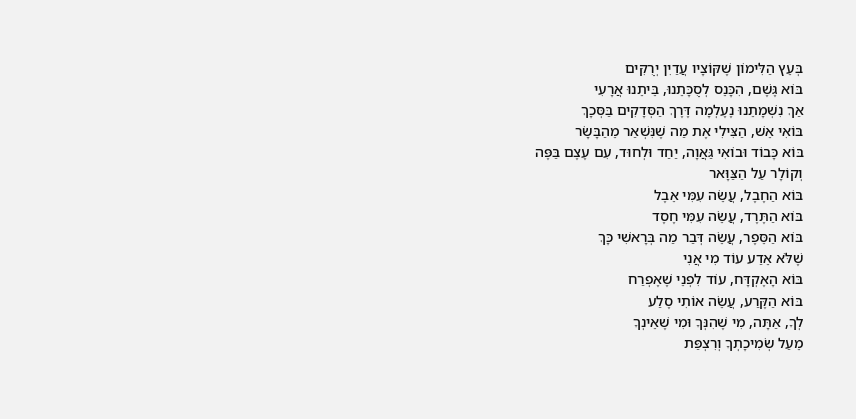בְּעֵץ הַלִּימוֹן שֶׁקּוֹצָיו עֲדַיִן יְרֻקִּים
בּוֹא גֶּשֶׁם, הִכָּנֵס לְסֻכָּתֵנוּ, בֵּיתֵנוּ אֲרָעִי
אַךְ נִשְׁמָתֵנוּ נֶעֶלְמָה דֶּרֶךְ הַסְּדָקִים בַּסְּכָךְ
בּוֹאִי אֵשׁ, הַצִּילִי אֶת מַה שֶׁנִּשְׁאַר מֵהַבָּשָׂר
בּוֹא כָּבוֹד וּבוֹאִי גַּאֲוָה, יַחַד וּלְחוּד, עִם עֶצֶם בַּפֶּה
וְקוֹלָר עַל הַצַּוָּאר
בּוֹא הַחֶבֶל, עֲשֵׂה עִמִּי אֵבֶל
בּוֹא הַתֶּרֶד, עֲשֵׂה עִמִּי חֶסֶד
בּוֹא הַסֵּפֶר, עֲשֵׂה דְּבַר מַה בְּרָאשִׁי כָּךְ
שֶׁלֹּא אֵדַע עוֹד מִי אֲנִי
בּוֹא הָאֶקְדָּח, עוֹד לִפְנֵי שֶׁאֶפְרַח
בּוֹא הַקֶּרַע, עֲשֵׂה אוֹתִי סֶלַע
לְךָ, אַתָּה, מִי שֶׁהִנְּךָ וּמִי שֶׁאֵינְךָ
מֵעַל שְׂמִיכָתְךָ וְרִצְפַּת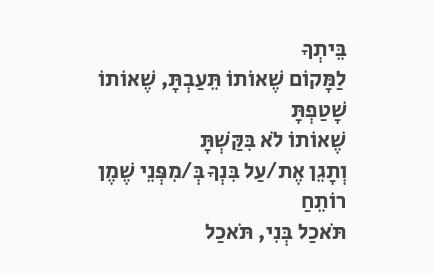בֵּיתְךָ
לַמָּקוֹם שֶׁאוֹתוֹ תֵּעַבְתָּ, שֶׁאוֹתוֹ שָׁטַפְתָּ
שֶׁאוֹתוֹ לֹא בִּקַּשְׁתָּ
וְתָגֵן אֶת/עַל בִּנְךָ בְּ/מִפְּנֵי שֶׁמֶן רוֹתֵחַ
תֹּאכַל בְּנִי, תֹּאכַל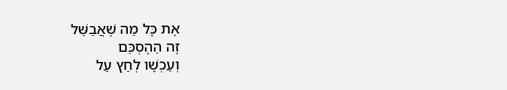אֶת כָּל מַה שֶׁאֲבַשֵּׁל
זֶה הַהֶסְכֵּם
וְעַכְשָׁו לְחַץ עַל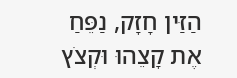הַזַּין חָזָק, נַפֵּחַ אֶת קָצֵהוּ וּקְצֹץ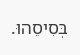בְּסִיסֵהוּ.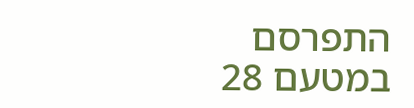התפרסם במטעם 28